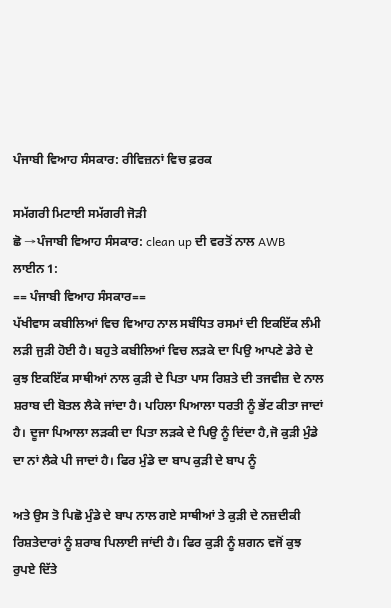ਪੰਜਾਬੀ ਵਿਆਹ ਸੰਸਕਾਰ: ਰੀਵਿਜ਼ਨਾਂ ਵਿਚ ਫ਼ਰਕ

ਸਮੱਗਰੀ ਮਿਟਾਈ ਸਮੱਗਰੀ ਜੋੜੀ
ਛੋ →ਪੰਜਾਬੀ ਵਿਆਹ ਸੰਸਕਾਰ: clean up ਦੀ ਵਰਤੋਂ ਨਾਲ AWB
ਲਾਈਨ 1:
== ਪੰਜਾਬੀ ਵਿਆਹ ਸੰਸਕਾਰ==
ਪੱਖੀਵਾਸ ਕਬੀਲਿਆਂ ਵਿਚ ਵਿਆਹ ਨਾਲ ਸਬੰਧਿਤ ਰਸਮਾਂ ਦੀ ਇਕਇੱਕ ਲੰਮੀ ਲੜੀ ਜੁੜੀ ਹੋਈ ਹੈ। ਬਹੁਤੇ ਕਬੀਲਿਆਂ ਵਿਚ ਲੜਕੇ ਦਾ ਪਿਉ ਆਪਣੇ ਡੇਰੇ ਦੇ ਕੁਝ ਇਕਇੱਕ ਸਾਥੀਆਂ ਨਾਲ ਕੁੜੀ ਦੇ ਪਿਤਾ ਪਾਸ ਰਿਸ਼ਤੇ ਦੀ ਤਜਵੀਜ਼ ਦੇ ਨਾਲ ਸ਼ਰਾਬ ਦੀ ਬੋਤਲ ਲੈਕੇ ਜਾਂਦਾ ਹੈ। ਪਹਿਲਾ ਪਿਆਲਾ ਧਰਤੀ ਨੂੰ ਭੇਂਟ ਕੀਤਾ ਜਾਦਾਂ ਹੈ। ਦੂਜਾ ਪਿਆਲਾ ਲੜਕੀ ਦਾ ਪਿਤਾ ਲੜਕੇ ਦੇ ਪਿਉ ਨੂੰ ਦਿਂਦਾ ਹੈ,ਜੋ ਕੁੜੀ ਮੁੰਡੇ ਦਾ ਨਾਂ ਲੈਕੇ ਪੀ ਜਾਦਾਂ ਹੈ। ਫਿਰ ਮੁੰਡੇ ਦਾ ਬਾਪ ਕੁੜੀ ਦੇ ਬਾਪ ਨੂੰ

ਅਤੇ ਉਸ ਤੋ ਪਿਛੋ ਮੁੰਡੇ ਦੇ ਬਾਪ ਨਾਲ ਗਏ ਸਾਥੀਆਂ ਤੇ ਕੁੜੀ ਦੇ ਨਜ਼ਦੀਕੀ ਰਿਸ਼ਤੇਦਾਰਾਂ ਨੂੰ ਸ਼ਰਾਬ ਪਿਲਾਈ ਜਾਂਦੀ ਹੈ। ਫਿਰ ਕੁੜੀ ਨੂੰ ਸ਼ਗਨ ਵਜੋਂ ਕੁਝ ਰੁਪਏ ਦਿੱਤੇ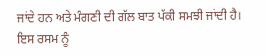ਜਾਂਦੇ ਹਨ ਅਤੇ ਮੰਗਣੀ ਦੀ ਗੱਲ ਬਾਤ ਪੱਕੀ ਸਮਝੀ ਜਾਂਦੀ ਹੈ। ਇਸ ਰਸਮ ਨੂੰ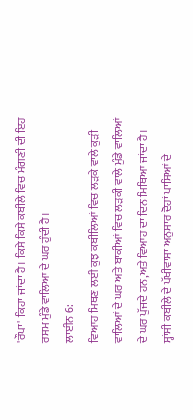'ਰੌਪਾ' ਕਿਹਾ ਜਾਂਦਾ ਹੈ। ਕਿਸੇ ਕਿਸੇ ਕਬੀਲੇ ਵਿਚ ਮੰਗਣੀ ਦੀ ਇਹ ਰਸਮ ਮੁੰਡੇ ਵਾਲਿਆ ਦੇ ਘਰ ਹੁੰਦੀ ਹੈ।
ਲਾਈਨ 6:
ਵਿਆਹ ਮਿਥਣ ਲਈ ਕੁਝ ਕਬੀਲਿਆਂ ਵਿਚ ਲੜਕੇ ਵਾਲੇ ਕੁੜੀ ਵਾਲਿਆਂ ਦੇ ਘਰ ਅਤੇ ਬਾਕੀਆਂ ਵਿਚ ਲੜਕੀ ਵਾਲੇ ਮੁੰਡੇ ਵਾਲਿਆਂ ਦੇ ਘਰ ਪੁੱਜਦੇ ਹਨ,ਅਤੇ ਵਿਆਹ ਦਾ ਦਿਨ ਮਿਥਿਆ ਜਾਂਦਾ ਹੈ। ਸ੍ਹਾਂਸੀ ਕਬੀਲੇ ਦੇ ਪੱਖੀਵਾਸਾ ਅਨੁਸਾਰ ਦੋਹਾਂ ਪਾਸਿਆਂ ਦੇ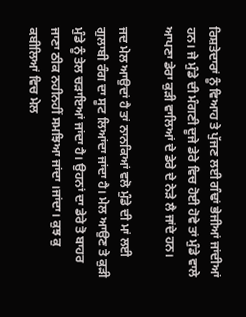ਰਿਸ਼ਤੇਦਾਰਾਂ ਨੂੰ ਵਿਆਹ ਤੇ ਪੁੱਜਣ ਲਈ ਗੰਢਾਂ ਭੇਜੀਆਂ ਜਾਂਦੀਆਂ ਹਨ। ਜੇ ਮੁੰਡੇ ਦੀ ਮੰਗਣੀ ਦੂਜੇ ਡੇਰੇ ਵਿਚ ਹੋਈ ਹੋਵੇ ਤਾਂ ਮੁੰਡੇ ਵਾਲੇ ਆਪਣਾ ਡੇਰਾ ਕੁੜੀ ਵਾਲਿਆਂ ਦੇ ਡੇਰੇ ਦੇ ਨੇੜੇ ਲੈ ਜਾਂਦੇ ਹਨ।

ਜਦ ਮੇਲ ਆਉਦਾਂ ਹੈ ਤਾਂ ਨਾਨਕਿਆਂ ਵਲੋ ਮੁੰਡੇ ਦੀ ਮਾਂ ਲਈ ਗੁਲਾਬੀ ਰੰਗ ਦਾ ਸੂਟ ਲਿਆਂਦਾ ਜਾਂਦਾ ਹੈ। ਮੇਲ ਆਉਣ ਤੇ ਕੁੜੀ ਮੁੰਡੇ ਨੂੰ ਤੇਲ ਚੜਾਇਆਂ ਜਾਂਦਾ ਹੈ। ਉਹਨਾਂ ਦਾ ਡੇਰੇ ਤੋ ਬਾਹਰ ਜਾਣਾ ਠੀਕ ਨਹੀਨਹੀਂ ਸਮਝਿਆ ਜਾਂਦਾ ।ਜਾਂਦਾ। ਕੁਝ ਕੁ ਕਬੀਲਿਆਂ ਵਿਚ ਮੇਲ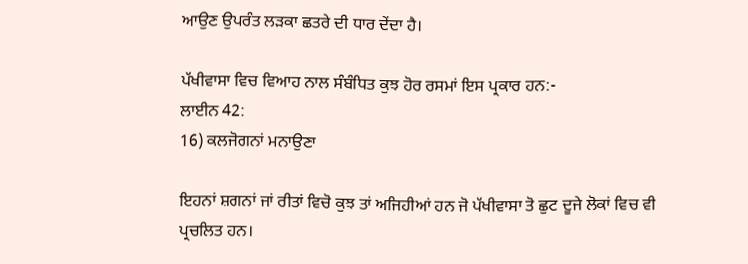ਆਉਣ ਉਪਰੰਤ ਲੜਕਾ ਛਤਰੇ ਦੀ ਧਾਰ ਦੇਂਦਾ ਹੈ।

ਪੱਖੀਵਾਸਾ ਵਿਚ ਵਿਆਹ ਨਾਲ ਸੰਬੰਧਿਤ ਕੁਝ ਹੋਰ ਰਸਮਾਂ ਇਸ ਪ੍ਰਕਾਰ ਹਨ:-
ਲਾਈਨ 42:
16) ਕਲਜੋਗਨਾਂ ਮਨਾਉਣਾ

ਇਹਨਾਂ ਸ਼ਗਨਾਂ ਜਾਂ ਰੀਤਾਂ ਵਿਚੋ ਕੁਝ ਤਾਂ ਅਜਿਹੀਆਂ ਹਨ ਜੋ ਪੱਖੀਵਾਸਾ ਤੋ ਛੁਟ ਦੂਜੇ ਲੋਕਾਂ ਵਿਚ ਵੀ ਪ੍ਰਚਲਿਤ ਹਨ।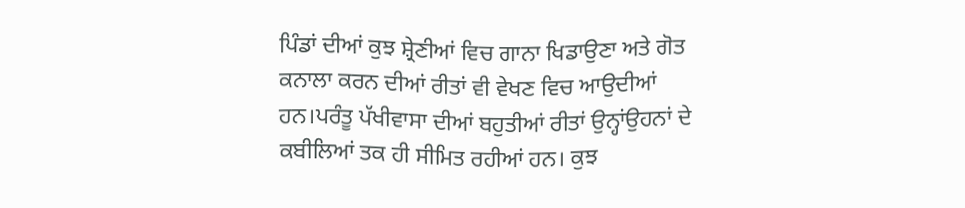ਪਿੰਡਾਂ ਦੀਆਂ ਕੁਝ ਸ਼੍ਰੇਣੀਆਂ ਵਿਚ ਗਾਨਾ ਖਿਡਾਉਣਾ ਅਤੇ ਗੋਤ ਕਨਾਲਾ ਕਰਨ ਦੀਆਂ ਰੀਤਾਂ ਵੀ ਵੇਖਣ ਵਿਚ ਆਉਦੀਆਂ ਹਨ।ਪਰੰਤੂ ਪੱਖੀਵਾਸਾ ਦੀਆਂ ਬਹੁਤੀਆਂ ਰੀਤਾਂ ਉਨ੍ਹਾਂਉਹਨਾਂ ਦੇ ਕਬੀਲਿਆਂ ਤਕ ਹੀ ਸੀਮਿਤ ਰਹੀਆਂ ਹਨ। ਕੁਝ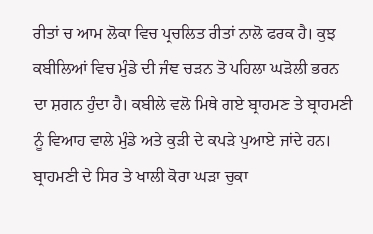ਰੀਤਾਂ ਚ ਆਮ ਲੋਕਾ ਵਿਚ ਪ੍ਰਚਲਿਤ ਰੀਤਾਂ ਨਾਲੋ ਫਰਕ ਹੈ। ਕੁਝ ਕਬੀਲਿਆਂ ਵਿਚ ਮੁੰਡੇ ਦੀ ਜੰਞ ਚੜਨ ਤੋ ਪਹਿਲਾ ਘੜੋਲੀ ਭਰਨ ਦਾ ਸ਼ਗਨ ਹੁੰਦਾ ਹੈ। ਕਬੀਲੇ ਵਲੋ ਮਿਥੇ ਗਏ ਬ੍ਰਾਹਮਣ ਤੇ ਬ੍ਰਾਹਮਣੀ ਨੂੰ ਵਿਆਹ ਵਾਲੇ ਮੁੰਡੇ ਅਤੇ ਕੁੜੀ ਦੇ ਕਪੜੇ ਪੁਆਏ ਜਾਂਦੇ ਹਨ। ਬ੍ਰਾਹਮਣੀ ਦੇ ਸਿਰ ਤੇ ਖਾਲੀ ਕੋਰਾ ਘੜਾ ਚੁਕਾ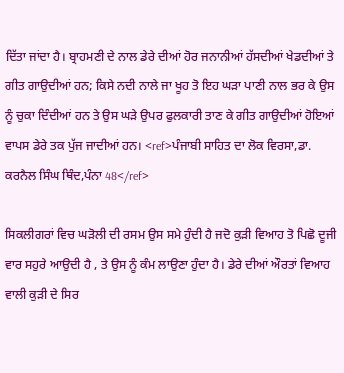ਦਿੱਤਾ ਜਾਂਦਾ ਹੈ। ਬ੍ਰਾਹਮਣੀ ਦੇ ਨਾਲ ਡੇਰੇ ਦੀਆਂ ਹੋਰ ਜਨਾਨੀਆਂ ਹੱਸਦੀਆਂ ਖੇਡਦੀਆਂ ਤੇ ਗੀਤ ਗਾਉਦੀਆਂ ਹਨ; ਕਿਸੇ ਨਦੀ ਨਾਲੇ ਜਾ ਖੂਹ ਤੋ ਇਹ ਘੜਾ ਪਾਣੀ ਨਾਲ ਭਰ ਕੇ ਉਸ ਨੂੰ ਚੁਕਾ ਦਿੰਦੀਆਂ ਹਨ ਤੇ ਉਸ ਘੜੇ ਉਪਰ ਫੁਲਕਾਰੀ ਤਾਣ ਕੇ ਗੀਤ ਗਾਉਦੀਆਂ ਹੋਇਆਂ ਵਾਪਸ ਡੇਰੇ ਤਕ ਪੁੱਜ ਜਾਦੀਆਂ ਹਨ। <ref>ਪੰਜਾਬੀ ਸਾਹਿਤ ਦਾ ਲੋਕ ਵਿਰਸਾ,ਡਾ. ਕਰਨੈਲ ਸਿੰਘ ਥਿੰਦ,ਪੰਨਾ 48</ref>

ਸਿਕਲੀਗਰਾਂ ਵਿਚ ਘੜੋਲੀ ਦੀ ਰਸਮ ਉਸ ਸਮੇ ਹੁੰਦੀ ਹੈ ਜਦੋ ਕੁੜੀ ਵਿਆਹ ਤੋ ਪਿਛੋ ਦੂਜੀ ਵਾਰ ਸਹੁਰੇ ਆਉਦੀ ਹੈ , ਤੇ ਉਸ ਨੂੰ ਕੰਮ ਲਾਉਣਾ ਹੁੰਦਾ ਹੈ। ਡੇਰੇ ਦੀਆਂ ਔਰਤਾਂ ਵਿਆਹ ਵਾਲੀ ਕੁੜੀ ਦੇ ਸਿਰ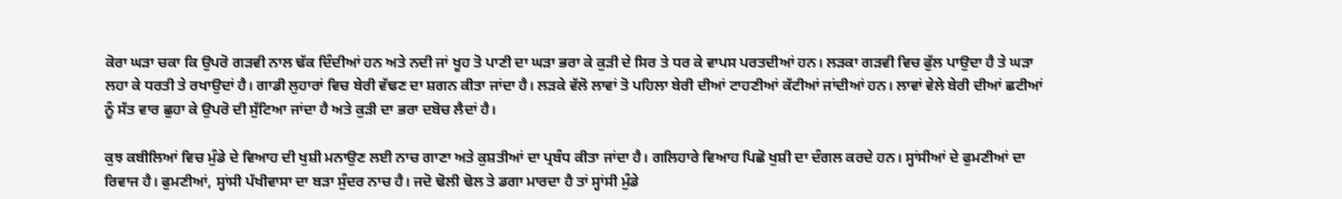ਕੋਰਾ ਘੜਾ ਚਕਾ ਕਿ ਉਪਰੋ ਗੜਵੀ ਨਾਲ ਢੱਕ ਦਿੰਦੀਆਂ ਹਨ ਅਤੇ ਨਦੀ ਜਾਂ ਖੂਹ ਤੋ ਪਾਣੀ ਦਾ ਘੜਾ ਭਰਾ ਕੇ ਕੁੜੀ ਦੇ ਸਿਰ ਤੇ ਧਰ ਕੇ ਵਾਪਸ ਪਰਤਦੀਆਂ ਹਨ। ਲੜਕਾ ਗੜਵੀ ਵਿਚ ਫੁੱਲ ਪਾਉਦਾ ਹੈ ਤੇ ਘੜਾ ਲਹਾ ਕੇ ਧਰਤੀ ਤੇ ਰਖਾਉਦਾਂ ਹੈ। ਗਾਡੀ ਲੁਹਾਰਾਂ ਵਿਚ ਬੇਰੀ ਵੱਢਣ ਦਾ ਸ਼ਗਨ ਕੀਤਾ ਜਾਂਦਾ ਹੈ। ਲੜਕੇ ਵੱਲੋ ਲਾਵਾਂ ਤੋ ਪਹਿਲਾ ਬੇਰੀ ਦੀਆਂ ਟਾਹਣੀਆਂ ਕੱਟੀਆਂ ਜਾਂਦੀਆਂ ਹਨ। ਲਾਵਾਂ ਵੇਲੇ ਬੇਰੀ ਦੀਆਂ ਛਟੀਆਂ ਨੂੰ ਸੱਤ ਵਾਰ ਛੁਹਾ ਕੇ ਉਪਰੋ ਦੀ ਸੁੱਟਿਆ ਜਾਂਦਾ ਹੈ ਅਤੇ ਕੁੜੀ ਦਾ ਭਰਾ ਦਬੋਚ ਲੈਦਾਂ ਹੈ।

ਕੁਝ ਕਬੀਲਿਆਂ ਵਿਚ ਮੁੰਡੇ ਦੇ ਵਿਆਹ ਦੀ ਖੁਸ਼ੀ ਮਨਾਉਣ ਲਈ ਨਾਚ ਗਾਣਾ ਅਤੇ ਕੁਸ਼ਤੀਆਂ ਦਾ ਪ੍ਰਬੰਧ ਕੀਤਾ ਜਾਂਦਾ ਹੈ। ਗਲਿਹਾਰੇ ਵਿਆਹ ਪਿਛੋ ਖੁਸ਼ੀ ਦਾ ਦੰਗਲ ਕਰਦੇ ਹਨ। ਸ੍ਹਾਂਸੀਆਂ ਦੇ ਫੁਮਣੀਆਂ ਦਾ ਰਿਵਾਜ ਹੈ। ਫੁਮਣੀਆਂ, ਸ੍ਹਾਂਸੀ ਪੱਖੀਵਾਸਾ ਦਾ ਬੜਾ ਸੁੰਦਰ ਨਾਚ ਹੈ। ਜਦੋ ਢੋਲੀ ਢੋਲ ਤੇ ਡਗਾ ਮਾਰਦਾ ਹੈ ਤਾਂ ਸ੍ਹਾਂਸੀ ਮੁੰਡੇ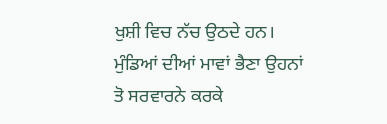ਖੁਸ਼ੀ ਵਿਚ ਨੱਚ ਉਠਦੇ ਹਨ। ਮੁੰਡਿਆਂ ਦੀਆਂ ਮਾਵਾਂ ਭੈਣਾ ਉਹਨਾਂ ਤੋ ਸਰਵਾਰਨੇ ਕਰਕੇ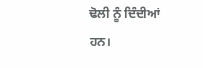ਢੋਲੀ ਨੂੰ ਦਿੰਦੀਆਂ ਹਨ।